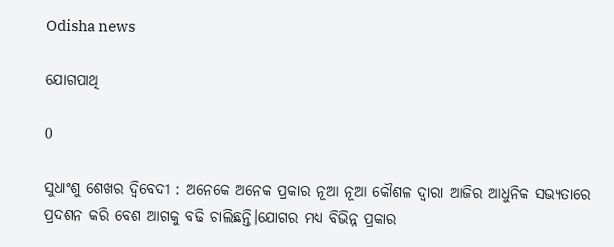Odisha news

ଯୋଗପାଥି

0

ସୁଧାଂଶୁ ଶେଖର ଦ୍ବିବେଦୀ : ଅନେକେ ଅନେକ ପ୍ରକାର ନୂଆ ନୂଆ କୌଶଳ ଦ୍ୱାରା ଆଜିର ଆଧୁନିକ ସଭ୍ୟତାରେ ପ୍ରଦଶନ କରି ବେଶ ଆଗକୁ ବଢି ଚାଲିଛନ୍ତି।ଯୋଗର ମଧ୍ୟ ବିଭିନ୍ନ ପ୍ରକାର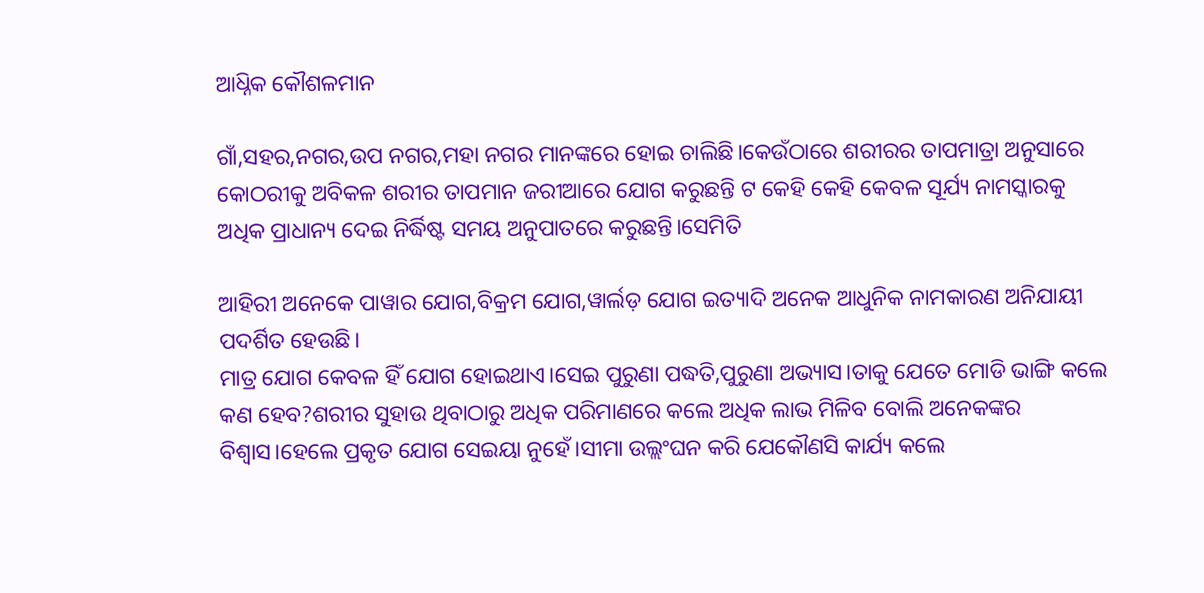ଆଧ୍ନିକ କୌଶଳମାନ

ଗାଁ,ସହର,ନଗର,ଉପ ନଗର,ମହା ନଗର ମାନଙ୍କରେ ହୋଇ ଚାଲିଛି।କେଉଁଠାରେ ଶରୀରର ତାପମାତ୍ରା ଅନୁସାରେ କୋଠରୀକୁ ଅବିକଳ ଶରୀର ତାପମାନ ଜରୀଆରେ ଯୋଗ କରୁଛନ୍ତି ଟ କେହି କେହି କେବଳ ସୂର୍ଯ୍ୟ ନାମସ୍କାରକୁ ଅଧିକ ପ୍ରାଧାନ୍ୟ ଦେଇ ନିର୍ଦ୍ଧିଷ୍ଟ ସମୟ ଅନୁପାତରେ କରୁଛନ୍ତି।ସେମିତି

ଆହିରୀ ଅନେକେ ପାୱାର ଯୋଗ,ବିକ୍ରମ ଯୋଗ,ୱାର୍ଲଡ଼ ଯୋଗ ଇତ୍ୟାଦି ଅନେକ ଆଧୁନିକ ନାମକାରଣ ଅନିଯାୟୀ ପଦର୍ଶିତ ହେଉଛି।
ମାତ୍ର ଯୋଗ କେବଳ ହିଁ ଯୋଗ ହୋଇଥାଏ।ସେଇ ପୁରୁଣା ପଦ୍ଧତି,ପୁରୁଣା ଅଭ୍ୟାସ।ତାକୁ ଯେତେ ମୋଡି ଭାଙ୍ଗି କଲେ କଣ ହେବ?ଶରୀର ସୁହାଉ ଥିବାଠାରୁ ଅଧିକ ପରିମାଣରେ କଲେ ଅଧିକ ଲାଭ ମିଳିବ ବୋଲି ଅନେକଙ୍କର ବିଶ୍ବାସ।ହେଲେ ପ୍ରକୃତ ଯୋଗ ସେଇୟା ନୁହେଁ।ସୀମା ଉଲ୍ଲଂଘନ କରି ଯେକୌଣସି କାର୍ଯ୍ୟ କଲେ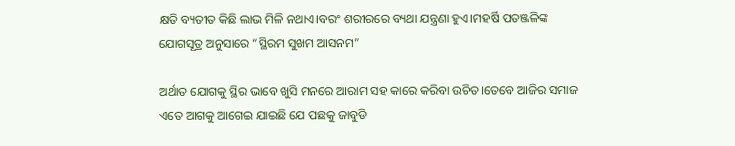କ୍ଷତି ବ୍ୟତୀତ କିଛି ଲାଭ ମିଳି ନଥାଏ।ବରଂ ଶରୀରରେ ବ୍ୟଥା ଯନ୍ତ୍ରଣା ହୁଏ।ମହର୍ଷି ପତଞ୍ଜଳିଙ୍କ ଯୋଗସୂତ୍ର ଅନୁସାରେ “ସ୍ଥିରମ ସୁଖମ ଆସନମ”

ଅର୍ଥାତ ଯୋଗକୁ ସ୍ଥିର ଭାବେ ଖୁସି ମନରେ ଆରାମ ସହ କାରେ କରିବା ଉଚିତ।ତେବେ ଆଜିର ସମାଜ ଏତେ ଆଗକୁ ଆଗେଇ ଯାଇଛି ଯେ ପଛକୁ ଜାବୁଡି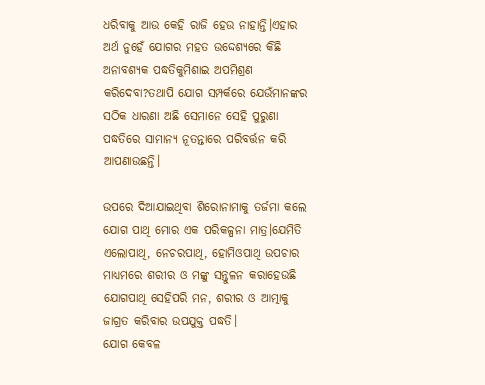ଧରିବାକୁ ଆଉ କେହି ରାଜି ହେଉ ନାହାନ୍ତି।ଏହାର ଅର୍ଥ ନୁହେଁ ଯୋଗର ମହତ ଉଦ୍ଦେଶ୍ୟରେ କିଛି ଅନାବଶ୍ୟକ ପଦ୍ଧତିକୁମିଶାଇ ଅପମିଶ୍ରଣ କରିଦେବା?ତଥାପି ଯୋଗ ସମ୍ପର୍କରେ ଯେଉଁମାନଙ୍କର ସଠିକ ଧାରଣା ଅଛି ସେମାନେ ସେହି ପୁରୁଣା ପଦ୍ଧତିରେ ସାମାନ୍ୟ ନୂତନ୍ତାରେ ପରିବର୍ତ୍ତନ କରି ଆପଣାଉଛନ୍ତି।

ଉପରେ ଦିଆଯାଇଥିବା ଶିରୋନାମାକୁ ତର୍ଜମା କଲେ ଯୋଗ ପାଥି ମୋର ଏକ ପରିକଳ୍ପନା ମାତ୍ର।ଯେମିତି ଏଲୋପାଥି, ନେଚରପାଥି, ହୋମିଓପାଥି ଉପଚାର ମାଧ୍ୟମରେ ଶରୀର ଓ ମଙ୍କୁ ସନ୍ତୁଳନ କରାହେଉଛି ଯୋଗପାଥି ସେହିପରି ମନ, ଶରୀର ଓ ଆତ୍ମାକୁ ଜାଗ୍ରତ କରିବାର ଉପଯୁକ୍ତ ପଦ୍ଧତି।
ଯୋଗ କେବଳ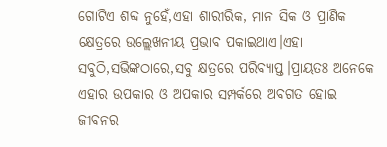ଗୋଟିଏ ଶବ୍ଦ ନୁହେଁ,ଏହା ଶାରୀରିକ, ମାନ ସିକ ଓ ପ୍ରାଣିକ କ୍ଷେତ୍ରରେ ଉଲ୍ଲେଖନୀୟ ପ୍ରଭାବ ପକାଇଥାଏ।ଏହା ସବୁଠି,ସଭିଙ୍କଠାରେ,ସବୁ କ୍ଷତ୍ରରେ ପରିବ୍ୟାପ୍ତ।ପ୍ରାୟତଃ ଅନେକେ ଏହାର ଉପକାର ଓ ଅପକାର ସମ୍ପର୍କରେ ଅବଗତ ହୋଇ ଜୀବନର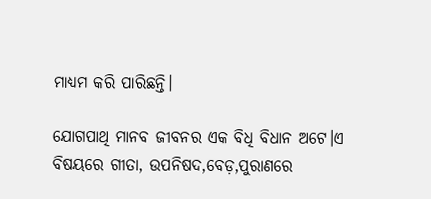ମାଧ୍ୟମ କରି ପାରିଛନ୍ତି।

ଯୋଗପାଥି ମାନବ ଜୀବନର ଏକ ବିଧି ବିଧାନ ଅଟେ।ଏ ବିଷୟରେ ଗୀତା, ଉପନିଷଦ,ବେଡ଼,ପୁରାଣରେ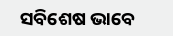ସବିଶେଷ ଭାବେ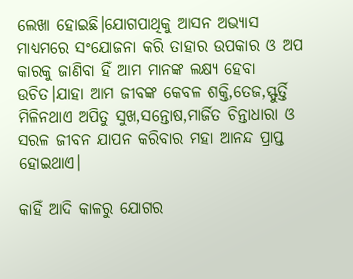ଲେଖା ହୋଇଛି।ଯୋଗପାଥିକୁ ଆସନ ଅଭ୍ୟାସ ମାଧ୍ୟମରେ ସଂଯୋଜନା କରି ତାହାର ଉପକାର ଓ ଅପ କାରକୁ ଜାଣିବା ହିଁ ଆମ ମାନଙ୍କ ଲକ୍ଷ୍ୟ ହେବା ଉଚିତ।ଯାହା ଆମ ଜୀବଙ୍କ କେବଳ ଶକ୍ତି,ତେଜ,ସ୍ଫୁର୍ତ୍ତି ମିଳିନଥାଏ ଅପିତୁ ସୁଖ,ସନ୍ତୋଷ,ମାର୍ଜିତ ଚିନ୍ତାଧାରା ଓ ସରଳ ଜୀବନ ଯାପନ କରିବାର ମହା ଆନନ୍ଦ ପ୍ରାପ୍ତ ହୋଇଥାଏ।

କାହିଁ ଆଦି କାଳରୁ ଯୋଗର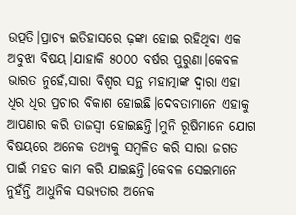ଉତ୍ପତି।ପ୍ରାଚ୍ୟ ଇତିହାସରେ ଢ଼ଙ୍କା ହୋଇ ରହିଥିବା ଏକ ଅବୁଝା ବିଷୟ।ଯାହାକି ୫୦୦୦ ବର୍ଷର ପୁରୁଣା।କେବଳ ଭାରତ ନୁହେଁ,ସାରା ବିଶ୍ବର ସନ୍ଥ ମହାତ୍ମାଙ୍କ ଦ୍ୱାରା ଏହା ଧିର ଧିର ପ୍ରଚାର ବିକାଶ ହୋଇଛି।ଦେବତାମାନେ ଏହାକୁ ଆପଣାର କରି ତାଜସ୍ୱୀ ହୋଇଛନ୍ତି।ମୁନି ରୂଷିମାନେ ଯୋଗ ବିଷୟରେ ଅନେକ ତଥ୍ୟକୁ ସମ୍ବଳିତ କରି ସାରା ଜଗତ ପାଇଁ ମହତ କାମ କରି ଯାଇଛନ୍ତି।କେବଳ ସେଇମାନେ ନୁହଁନ୍ତି ଆଧୁନିକ ସଭ୍ୟତାର ଅନେକ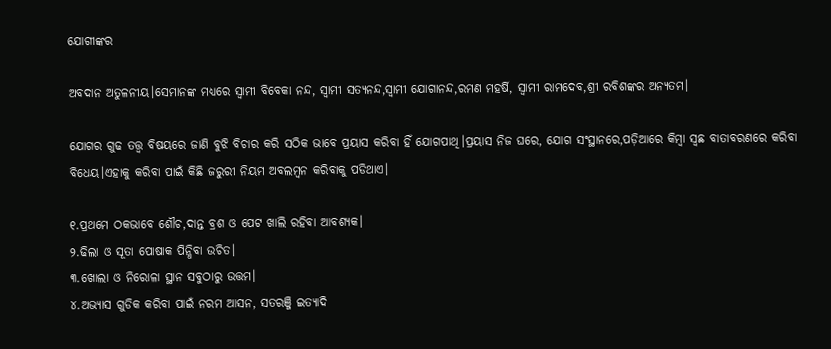ଯୋଗୀଙ୍କର

ଅବଦାନ ଅତୁଳନୀୟ।ସେମାନଙ୍କ ମଧ୍ୟରେ ସ୍ୱାମୀ ବିବେକା ନନ୍ଦ, ସ୍ୱାମୀ ସତ୍ୟନନ୍ଦ,ସ୍ୱାମୀ ଯୋଗାନନ୍ଦ,ରମଣ ମହର୍ଷି, ସ୍ୱାମୀ ରାମଦେବ,ଶ୍ରୀ ରବିଶଙ୍କର ଅନ୍ୟତମ।

ଯୋଗର ଗୁଢ ତତ୍ତ୍ୱ ବିଷୟରେ ଜାଣି ବୁଝି ବିଚାର କରି ସଠିକ ଭାବେ ପ୍ରୟାସ କରିବା ହିଁ ଯୋଗପାଥି।ପ୍ରୟାସ ନିଜ ଘରେ, ଯୋଗ ସଂସ୍ଥାନରେ,ପଡ଼ିଆରେ କିମ୍ବା ସ୍ଵଛ ବାତାବରଣରେ କରିବା ବିଧେୟ।ଏହାକୁ କରିବା ପାଇଁ କିଛି ଜରୁରୀ ନିୟମ ଅବଲମ୍ବନ କରିବାକୁ ପଡିଥାଏ।

୧.ପ୍ରଥମେ ଠକଭାବେ ଶୌଚ,ଦାନ୍ତ ବ୍ରଶ ଓ ପେଟ ଖାଲି ରହିବା ଆବଶ୍ୟକ।
୨.ଢିଲା ଓ ସୂତା ପୋଷାକ ପିନ୍ଧିବା ଉଚିତ।
୩.ଖୋଲା ଓ ନିରୋଳା ସ୍ଥାନ ସବୁଠାରୁ ଉତ୍ତମ।
୪.ଅଭ୍ୟାସ ଗୁଡିକ କରିବା ପାଇଁ ନରମ ଆସନ, ସତରଞ୍ଜି ଇତ୍ୟାଦି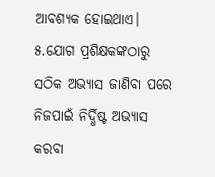ଆବଶ୍ୟକ ହୋଇଥାଏ।
୫.ଯୋଗ ପ୍ରଶିକ୍ଷକଙ୍କଠାରୁ ସଠିକ ଅଭ୍ୟାସ ଜାଣିବା ପରେ ନିଜପାଇଁ ନିର୍ଦ୍ଧିଷ୍ଟ ଅଭ୍ୟାସ କରବା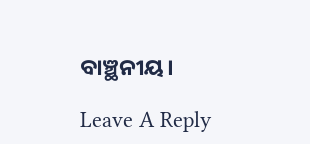ବାଞ୍ଛନୀୟ।

Leave A Reply